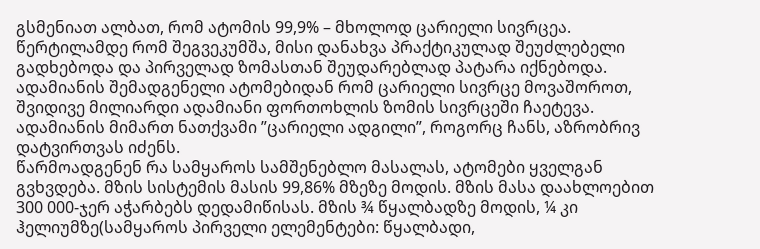გსმენიათ ალბათ, რომ ატომის 99,9% – მხოლოდ ცარიელი სივრცეა. წერტილამდე რომ შეგვეკუმშა, მისი დანახვა პრაქტიკულად შეუძლებელი გადხებოდა და პირველად ზომასთან შეუდარებლად პატარა იქნებოდა.
ადამიანის შემადგენელი ატომებიდან რომ ცარიელი სივრცე მოვაშოროთ, შვიდივე მილიარდი ადამიანი ფორთოხლის ზომის სივრცეში ჩაეტევა. ადამიანის მიმართ ნათქვამი ”ცარიელი ადგილი”, როგორც ჩანს, აზრობრივ დატვირთვას იძენს.
წარმოადგენენ რა სამყაროს სამშენებლო მასალას, ატომები ყველგან გვხვდება. მზის სისტემის მასის 99,86% მზეზე მოდის. მზის მასა დაახლოებით 300 000-ჯერ აჭარბებს დედამიწისას. მზის ¾ წყალბადზე მოდის, ¼ კი ჰელიუმზე(სამყაროს პირველი ელემენტები: წყალბადი,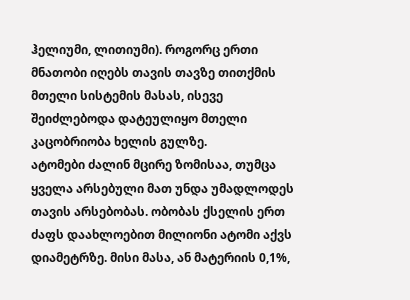ჰელიუმი, ლითიუმი). როგორც ერთი მნათობი იღებს თავის თავზე თითქმის მთელი სისტემის მასას, ისევე შეიძლებოდა დატეულიყო მთელი კაცობრიობა ხელის გულზე.
ატომები ძალინ მცირე ზომისაა, თუმცა ყველა არსებული მათ უნდა უმადლოდეს თავის არსებობას. ობობას ქსელის ერთ ძაფს დაახლოებით მილიონი ატომი აქვს დიამეტრზე. მისი მასა, ან მატერიის 0,1%,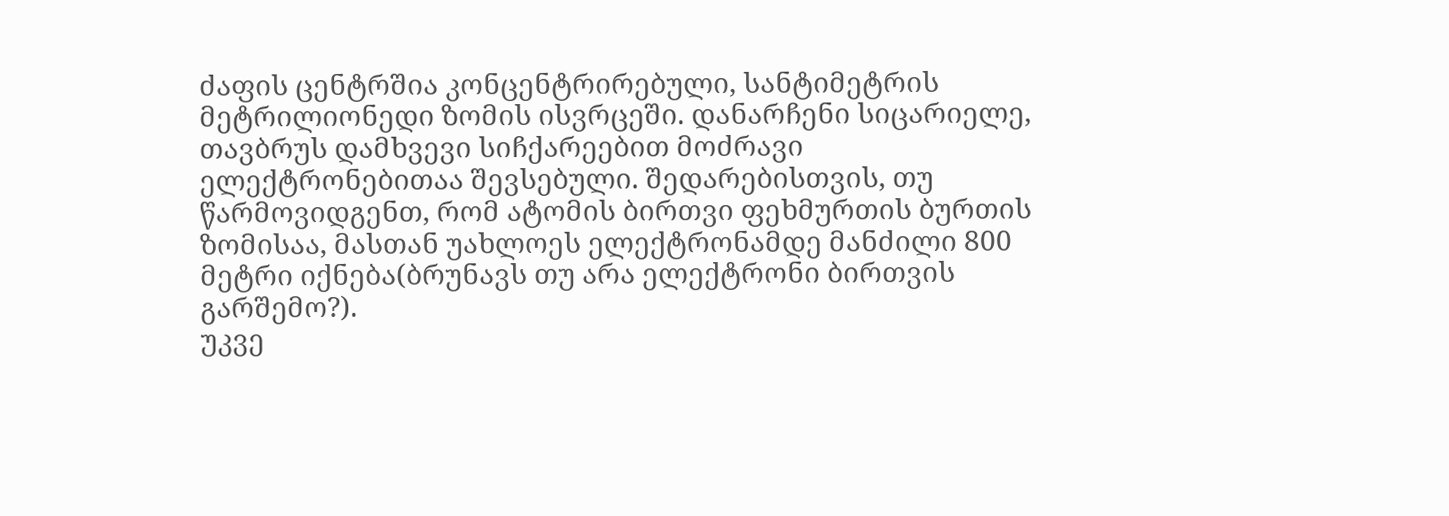ძაფის ცენტრშია კონცენტრირებული, სანტიმეტრის მეტრილიონედი ზომის ისვრცეში. დანარჩენი სიცარიელე, თავბრუს დამხვევი სიჩქარეებით მოძრავი ელექტრონებითაა შევსებული. შედარებისთვის, თუ წარმოვიდგენთ, რომ ატომის ბირთვი ფეხმურთის ბურთის ზომისაა, მასთან უახლოეს ელექტრონამდე მანძილი 800 მეტრი იქნება(ბრუნავს თუ არა ელექტრონი ბირთვის გარშემო?).
უკვე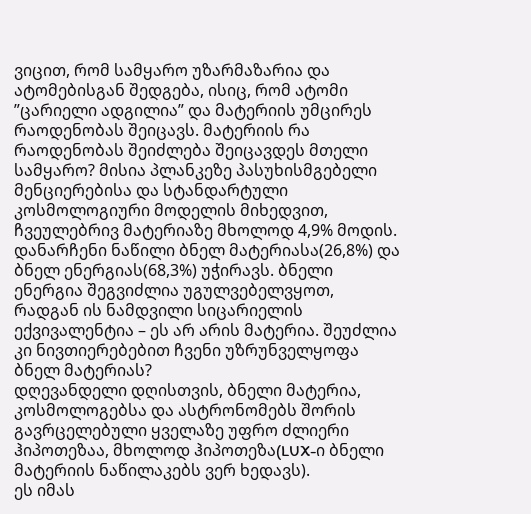ვიცით, რომ სამყარო უზარმაზარია და ატომებისგან შედგება, ისიც, რომ ატომი ”ცარიელი ადგილია” და მატერიის უმცირეს რაოდენობას შეიცავს. მატერიის რა რაოდენობას შეიძლება შეიცავდეს მთელი სამყარო? მისია პლანკეზე პასუხისმგებელი მენციერებისა და სტანდარტული კოსმოლოგიური მოდელის მიხედვით, ჩვეულებრივ მატერიაზე მხოლოდ 4,9% მოდის. დანარჩენი ნაწილი ბნელ მატერიასა(26,8%) და ბნელ ენერგიას(68,3%) უჭირავს. ბნელი ენერგია შეგვიძლია უგულვებელვყოთ, რადგან ის ნამდვილი სიცარიელის ექვივალენტია – ეს არ არის მატერია. შეუძლია კი ნივთიერებებით ჩვენი უზრუნველყოფა ბნელ მატერიას?
დღევანდელი დღისთვის, ბნელი მატერია, კოსმოლოგებსა და ასტრონომებს შორის გავრცელებული ყველაზე უფრო ძლიერი ჰიპოთეზაა, მხოლოდ ჰიპოთეზა(LUX-ი ბნელი მატერიის ნაწილაკებს ვერ ხედავს).
ეს იმას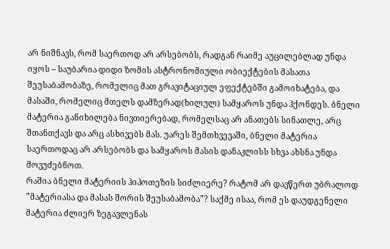არ ნიშნავს, რომ საერთოდ არ არსებობს, რადგან რაიმე აუცილებლად უნდა იყოს – საუბარია დიდი ზომის ასტრონომიული ობიექტების მასათა შეუსაბამობაზე, რომელიც მათ გრავიტაციულ ეფექტებში გამოიხატება, და მასაში, რომელიც მთელს დამზერად(ხილულ) სამყაროს უნდა ჰქონდეს. ბნელი მატერია განიხილება ნივთიერებად, რომელსაც არ ანათებს სინათლე, არც შთანთქავს და არც ასხივებს მას. უარეს შემთხვევაში, ბნელი მატერია საერთოდაც არ არსებობს და სამყაროს მასის დანაკლისს სხვა ახსნა უნდა მოვუძებნოთ.
რაშია ბნელი მატერიის ჰიპოთეზის სიძლიერე? რატომ არ დავწერთ უბრალოდ ”მატერიასა და მასას შორის შეუსაბამობა”? საქმე ისაა, რომ ეს დაუდგენელი მატერია ძლიერ ზეგავლენას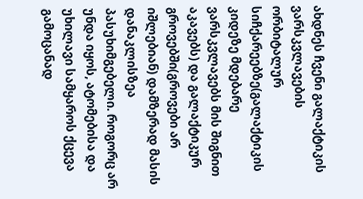ახდნეს ჩვენი გალაქტიკის ვარსკვლავების ორბიტალურ სიჩქარეებზე(გალაქტიკის კიდეზე მდებარე ვარსკვლავებს მის შიგნით აკავებს) და გალაქტიკურ გროვებში(გროვები არ იშლებიან) დამზერად მასის დანაკლისზეა პასუხიმგებელი. როგორც არ უნდა იყოს, ატომებისა და უხილავი სამყაროს ქცევა გამოცანად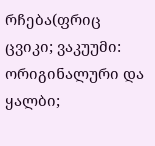რჩება(ფრიც ცვიკი; ვაკუუმი: ორიგინალური და ყალბი;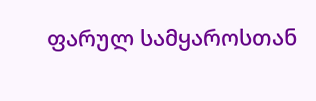ფარულ სამყაროსთან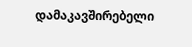დამაკავშირებელი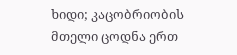ხიდი; კაცობრიობის მთელი ცოდნა ერთ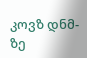კოვზ დნმ-ზე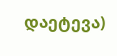დაეტევა)